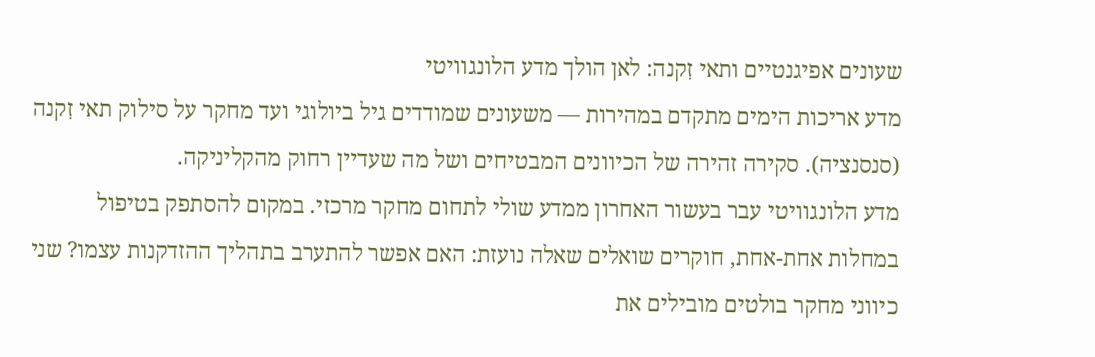שעונים אפיגנטיים ותאי זִקנה: לאן הולך מדע הלונגוויטי
מדע אריכות הימים מתקדם במהירות — משעונים שמודדים גיל ביולוגי ועד מחקר על סילוק תאי זִקנה (סנסנציה). סקירה זהירה של הכיוונים המבטיחים ושל מה שעדיין רחוק מהקליניקה.
מדע הלונגוויטי עבר בעשור האחרון ממדע שולי לתחום מחקר מרכזי. במקום להסתפק בטיפול במחלות אחת-אחת, חוקרים שואלים שאלה נועזת: האם אפשר להתערב בתהליך ההזדקנות עצמו? שני כיווני מחקר בולטים מובילים את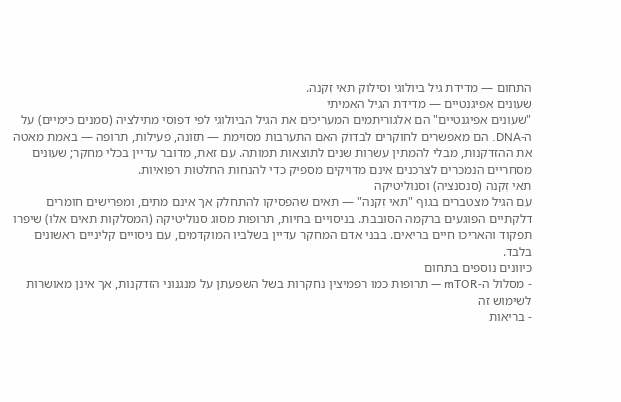התחום — מדידת גיל ביולוגי וסילוק תאי זִקנה.
שעונים אפיגנטיים — מדידת הגיל האמיתי
"שעונים אפיגנטיים" הם אלגוריתמים המעריכים את הגיל הביולוגי לפי דפוסי מתילציה (סמנים כימיים) על ה-DNA. הם מאפשרים לחוקרים לבדוק האם התערבות מסוימת — תזונה, פעילות, תרופה — באמת מאטה את ההזדקנות, מבלי להמתין עשרות שנים לתוצאות תמותה. עם זאת, מדובר עדיין בכלי מחקר; שעונים מסחריים הנמכרים לצרכנים אינם מדויקים מספיק כדי להנחות החלטות רפואיות.
תאי זִקנה (סנסנציה) וסנוליטיקה
עם הגיל מצטברים בגוף "תאי זִקנה" — תאים שהפסיקו להתחלק אך אינם מתים, ומפרישים חומרים דלקתיים הפוגעים ברקמה הסובבת. בניסויים בחיות, תרופות מסוג סנוליטיקה (המסלקות תאים אלו) שיפרו תפקוד והאריכו חיים בריאים. בבני אדם המחקר עדיין בשלביו המוקדמים, עם ניסויים קליניים ראשונים בלבד.
כיוונים נוספים בתחום
- מסלול ה-mTOR — תרופות כמו רפמיצין נחקרות בשל השפעתן על מנגנוני הזדקנות, אך אינן מאושרות לשימוש זה
- בריאות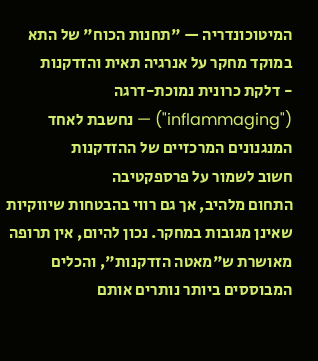המיטוכונדריה — "תחנות הכוח" של התא במוקד מחקר על אנרגיה תאית והזדקנות
- דלקת כרונית נמוכת-דרגה ("inflammaging") — נחשבת לאחד המנגנונים המרכזיים של ההזדקנות
חשוב לשמור על פרספקטיבה
התחום מלהיב, אך גם רווי בהבטחות שיווקיות שאינן מגובות במחקר. נכון להיום, אין תרופה מאושרת ש"מאטה הזדקנות", והכלים המבוססים ביותר נותרים אותם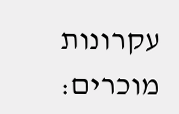עקרונות מוכרים: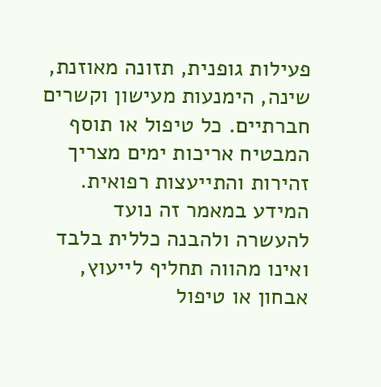פעילות גופנית, תזונה מאוזנת, שינה, הימנעות מעישון וקשרים חברתיים. כל טיפול או תוסף המבטיח אריכות ימים מצריך זהירות והתייעצות רפואית.
המידע במאמר זה נועד להעשרה ולהבנה כללית בלבד ואינו מהווה תחליף לייעוץ, אבחון או טיפול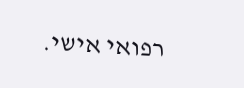רפואי אישי.